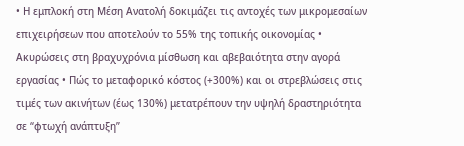• Η εμπλοκή στη Μέση Ανατολή δοκιμάζει τις αντοχές των μικρομεσαίων επιχειρήσεων που αποτελούν το 55% της τοπικής οικονομίας • Ακυρώσεις στη βραχυχρόνια μίσθωση και αβεβαιότητα στην αγορά εργασίας • Πώς το μεταφορικό κόστος (+300%) και οι στρεβλώσεις στις τιμές των ακινήτων (έως 130%) μετατρέπουν την υψηλή δραστηριότητα σε “φτωχή ανάπτυξη”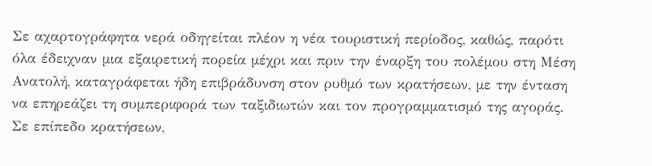Σε αχαρτογράφητα νερά οδηγείται πλέον η νέα τουριστική περίοδος, καθώς, παρότι όλα έδειχναν μια εξαιρετική πορεία μέχρι και πριν την έναρξη του πολέμου στη Μέση Ανατολή, καταγράφεται ήδη επιβράδυνση στον ρυθμό των κρατήσεων, με την ένταση να επηρεάζει τη συμπεριφορά των ταξιδιωτών και τον προγραμματισμό της αγοράς.
Σε επίπεδο κρατήσεων,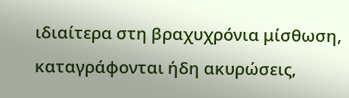ιδιαίτερα στη βραχυχρόνια μίσθωση, καταγράφονται ήδη ακυρώσεις,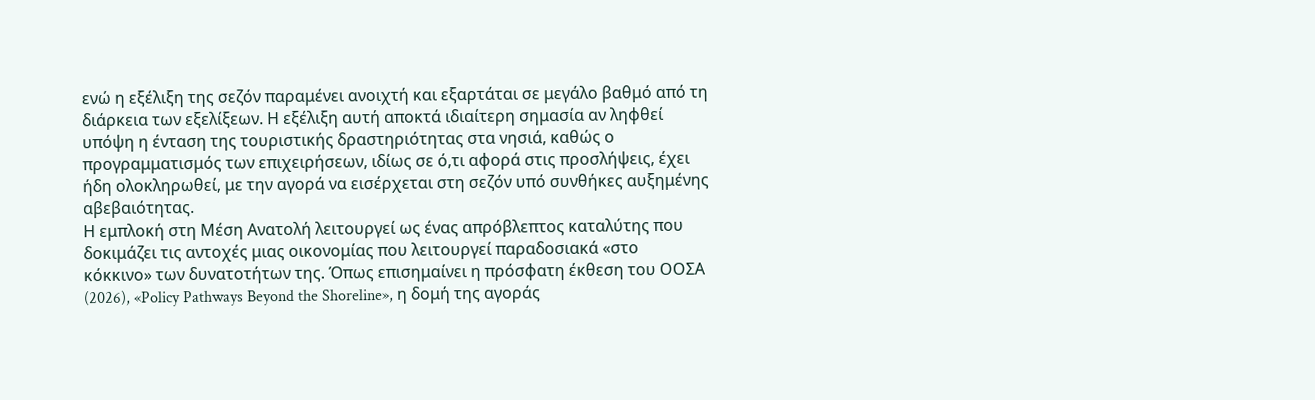ενώ η εξέλιξη της σεζόν παραμένει ανοιχτή και εξαρτάται σε μεγάλο βαθμό από τη διάρκεια των εξελίξεων. Η εξέλιξη αυτή αποκτά ιδιαίτερη σημασία αν ληφθεί υπόψη η ένταση της τουριστικής δραστηριότητας στα νησιά, καθώς ο προγραμματισμός των επιχειρήσεων, ιδίως σε ό,τι αφορά στις προσλήψεις, έχει ήδη ολοκληρωθεί, με την αγορά να εισέρχεται στη σεζόν υπό συνθήκες αυξημένης αβεβαιότητας.
Η εμπλοκή στη Μέση Ανατολή λειτουργεί ως ένας απρόβλεπτος καταλύτης που δοκιμάζει τις αντοχές μιας οικονομίας που λειτουργεί παραδοσιακά «στο κόκκινο» των δυνατοτήτων της. Όπως επισημαίνει η πρόσφατη έκθεση του ΟΟΣΑ (2026), «Policy Pathways Beyond the Shoreline», η δομή της αγοράς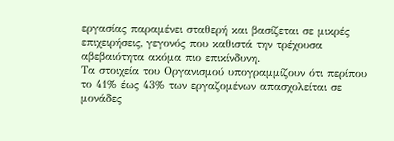εργασίας παραμένει σταθερή και βασίζεται σε μικρές επιχειρήσεις, γεγονός που καθιστά την τρέχουσα αβεβαιότητα ακόμα πιο επικίνδυνη.
Τα στοιχεία του Οργανισμού υπογραμμίζουν ότι περίπου το 41% έως 43% των εργαζομένων απασχολείται σε μονάδες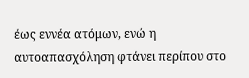έως εννέα ατόμων, ενώ η αυτοαπασχόληση φτάνει περίπου στο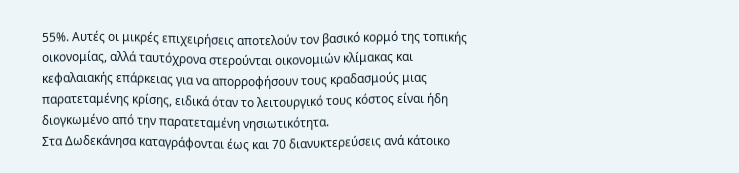55%. Αυτές οι μικρές επιχειρήσεις αποτελούν τον βασικό κορμό της τοπικής οικονομίας, αλλά ταυτόχρονα στερούνται οικονομιών κλίμακας και κεφαλαιακής επάρκειας για να απορροφήσουν τους κραδασμούς μιας παρατεταμένης κρίσης, ειδικά όταν το λειτουργικό τους κόστος είναι ήδη διογκωμένο από την παρατεταμένη νησιωτικότητα.
Στα Δωδεκάνησα καταγράφονται έως και 70 διανυκτερεύσεις ανά κάτοικο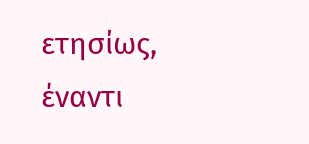ετησίως, έναντι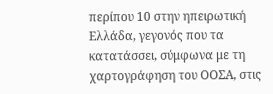περίπου 10 στην ηπειρωτική Ελλάδα, γεγονός που τα κατατάσσει, σύμφωνα με τη χαρτογράφηση του ΟΟΣΑ, στις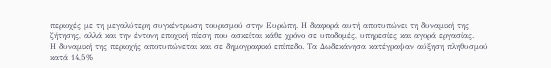περιοχές με τη μεγαλύτερη συγκέντρωση τουρισμού στην Ευρώπη. Η διαφορά αυτή αποτυπώνει τη δυναμική της ζήτησης, αλλά και την έντονη εποχική πίεση που ασκείται κάθε χρόνο σε υποδομές, υπηρεσίες και αγορά εργασίας.
Η δυναμική της περιοχής αποτυπώνεται και σε δημογραφικό επίπεδο. Τα Δωδεκάνησα κατέγραψαν αύξηση πληθυσμού κατά 14,5%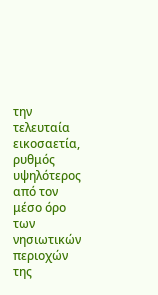την τελευταία εικοσαετία, ρυθμός υψηλότερος από τον μέσο όρο των νησιωτικών περιοχών της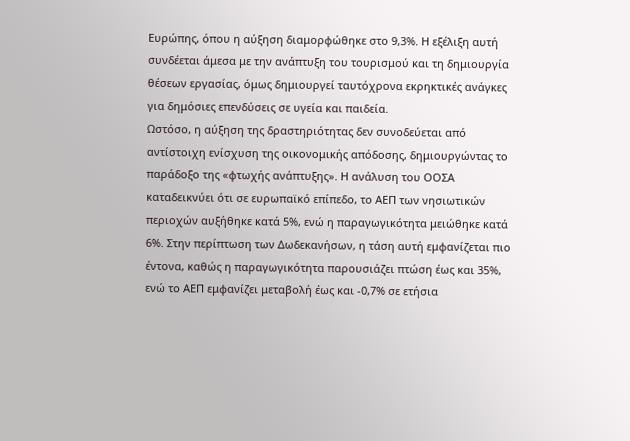Ευρώπης, όπου η αύξηση διαμορφώθηκε στο 9,3%. Η εξέλιξη αυτή συνδέεται άμεσα με την ανάπτυξη του τουρισμού και τη δημιουργία θέσεων εργασίας, όμως δημιουργεί ταυτόχρονα εκρηκτικές ανάγκες για δημόσιες επενδύσεις σε υγεία και παιδεία.
Ωστόσο, η αύξηση της δραστηριότητας δεν συνοδεύεται από αντίστοιχη ενίσχυση της οικονομικής απόδοσης, δημιουργώντας το παράδοξο της «φτωχής ανάπτυξης». Η ανάλυση του ΟΟΣΑ καταδεικνύει ότι σε ευρωπαϊκό επίπεδο, το ΑΕΠ των νησιωτικών περιοχών αυξήθηκε κατά 5%, ενώ η παραγωγικότητα μειώθηκε κατά 6%. Στην περίπτωση των Δωδεκανήσων, η τάση αυτή εμφανίζεται πιο έντονα, καθώς η παραγωγικότητα παρουσιάζει πτώση έως και 35%, ενώ το ΑΕΠ εμφανίζει μεταβολή έως και -0,7% σε ετήσια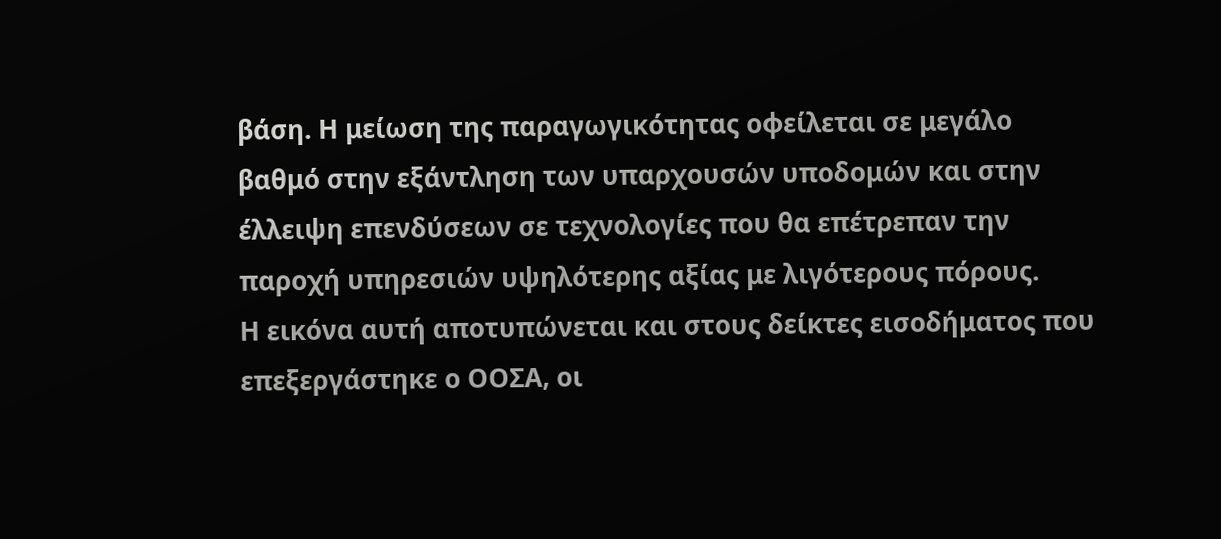βάση. Η μείωση της παραγωγικότητας οφείλεται σε μεγάλο βαθμό στην εξάντληση των υπαρχουσών υποδομών και στην έλλειψη επενδύσεων σε τεχνολογίες που θα επέτρεπαν την παροχή υπηρεσιών υψηλότερης αξίας με λιγότερους πόρους.
Η εικόνα αυτή αποτυπώνεται και στους δείκτες εισοδήματος που επεξεργάστηκε ο ΟΟΣΑ, οι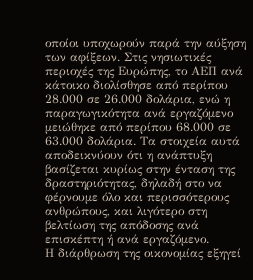οποίοι υποχωρούν παρά την αύξηση των αφίξεων. Στις νησιωτικές περιοχές της Ευρώπης, το ΑΕΠ ανά κάτοικο διολίσθησε από περίπου 28.000 σε 26.000 δολάρια, ενώ η παραγωγικότητα ανά εργαζόμενο μειώθηκε από περίπου 68.000 σε 63.000 δολάρια. Τα στοιχεία αυτά αποδεικνύουν ότι η ανάπτυξη βασίζεται κυρίως στην ένταση της δραστηριότητας, δηλαδή στο να φέρνουμε όλο και περισσότερους ανθρώπους, και λιγότερο στη βελτίωση της απόδοσης ανά επισκέπτη ή ανά εργαζόμενο.
Η διάρθρωση της οικονομίας εξηγεί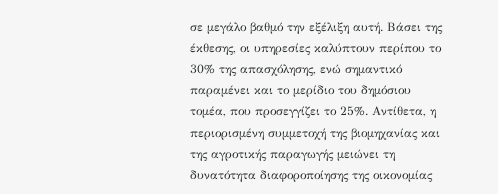σε μεγάλο βαθμό την εξέλιξη αυτή. Βάσει της έκθεσης, οι υπηρεσίες καλύπτουν περίπου το 30% της απασχόλησης, ενώ σημαντικό παραμένει και το μερίδιο του δημόσιου τομέα, που προσεγγίζει το 25%. Αντίθετα, η περιορισμένη συμμετοχή της βιομηχανίας και της αγροτικής παραγωγής μειώνει τη δυνατότητα διαφοροποίησης της οικονομίας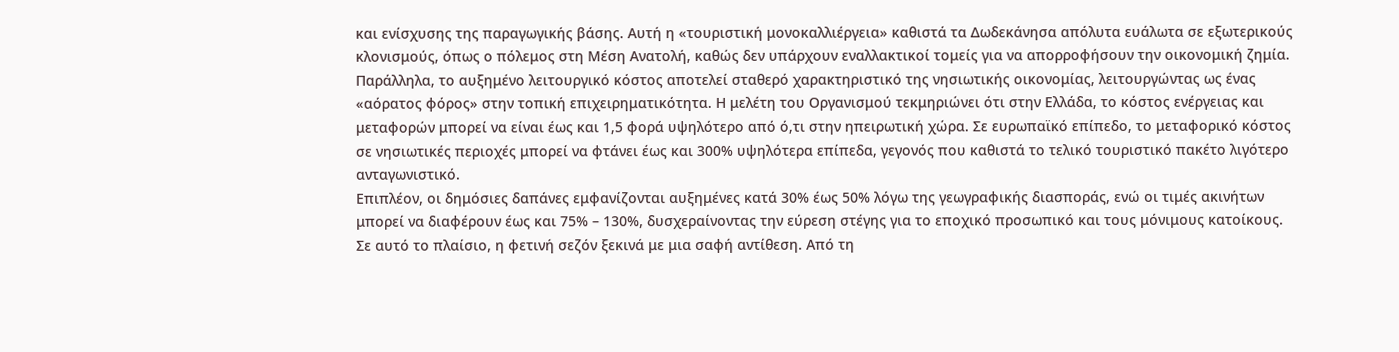και ενίσχυσης της παραγωγικής βάσης. Αυτή η «τουριστική μονοκαλλιέργεια» καθιστά τα Δωδεκάνησα απόλυτα ευάλωτα σε εξωτερικούς κλονισμούς, όπως ο πόλεμος στη Μέση Ανατολή, καθώς δεν υπάρχουν εναλλακτικοί τομείς για να απορροφήσουν την οικονομική ζημία.
Παράλληλα, το αυξημένο λειτουργικό κόστος αποτελεί σταθερό χαρακτηριστικό της νησιωτικής οικονομίας, λειτουργώντας ως ένας «αόρατος φόρος» στην τοπική επιχειρηματικότητα. Η μελέτη του Οργανισμού τεκμηριώνει ότι στην Ελλάδα, το κόστος ενέργειας και μεταφορών μπορεί να είναι έως και 1,5 φορά υψηλότερο από ό,τι στην ηπειρωτική χώρα. Σε ευρωπαϊκό επίπεδο, το μεταφορικό κόστος σε νησιωτικές περιοχές μπορεί να φτάνει έως και 300% υψηλότερα επίπεδα, γεγονός που καθιστά το τελικό τουριστικό πακέτο λιγότερο ανταγωνιστικό.
Επιπλέον, οι δημόσιες δαπάνες εμφανίζονται αυξημένες κατά 30% έως 50% λόγω της γεωγραφικής διασποράς, ενώ οι τιμές ακινήτων μπορεί να διαφέρουν έως και 75% – 130%, δυσχεραίνοντας την εύρεση στέγης για το εποχικό προσωπικό και τους μόνιμους κατοίκους.
Σε αυτό το πλαίσιο, η φετινή σεζόν ξεκινά με μια σαφή αντίθεση. Από τη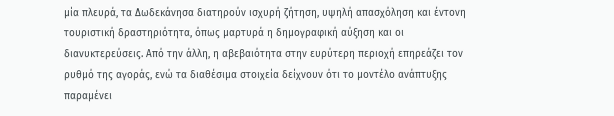μία πλευρά, τα Δωδεκάνησα διατηρούν ισχυρή ζήτηση, υψηλή απασχόληση και έντονη τουριστική δραστηριότητα, όπως μαρτυρά η δημογραφική αύξηση και οι διανυκτερεύσεις. Από την άλλη, η αβεβαιότητα στην ευρύτερη περιοχή επηρεάζει τον ρυθμό της αγοράς, ενώ τα διαθέσιμα στοιχεία δείχνουν ότι το μοντέλο ανάπτυξης παραμένει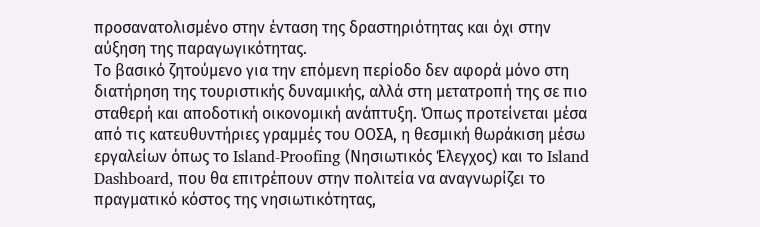προσανατολισμένο στην ένταση της δραστηριότητας και όχι στην αύξηση της παραγωγικότητας.
Το βασικό ζητούμενο για την επόμενη περίοδο δεν αφορά μόνο στη διατήρηση της τουριστικής δυναμικής, αλλά στη μετατροπή της σε πιο σταθερή και αποδοτική οικονομική ανάπτυξη. Όπως προτείνεται μέσα από τις κατευθυντήριες γραμμές του ΟΟΣΑ, η θεσμική θωράκιση μέσω εργαλείων όπως το Island-Proofing (Νησιωτικός Έλεγχος) και το Island Dashboard, που θα επιτρέπουν στην πολιτεία να αναγνωρίζει το πραγματικό κόστος της νησιωτικότητας,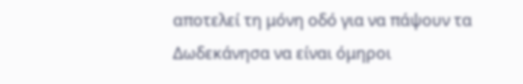αποτελεί τη μόνη οδό για να πάψουν τα Δωδεκάνησα να είναι όμηροι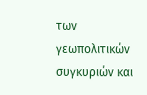των γεωπολιτικών συγκυριών και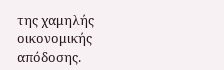της χαμηλής οικονομικής απόδοσης.